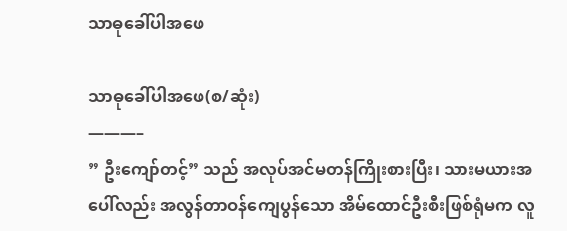သာဓုခေါ်ပါအဖေ

သာဓုခေါ်ပါအဖေ(စ/ဆုံး)
———–
” ဦးကျော်တင့်” သည် အလုပ်အင်မတန်ကြိုးစားပြီး၊ သားမယားအပေါ်လည်း အလွန်တာဝန်ကျေပွန်သော အိမ်ထောင်ဦးစီးဖြစ်ရုံမက လူ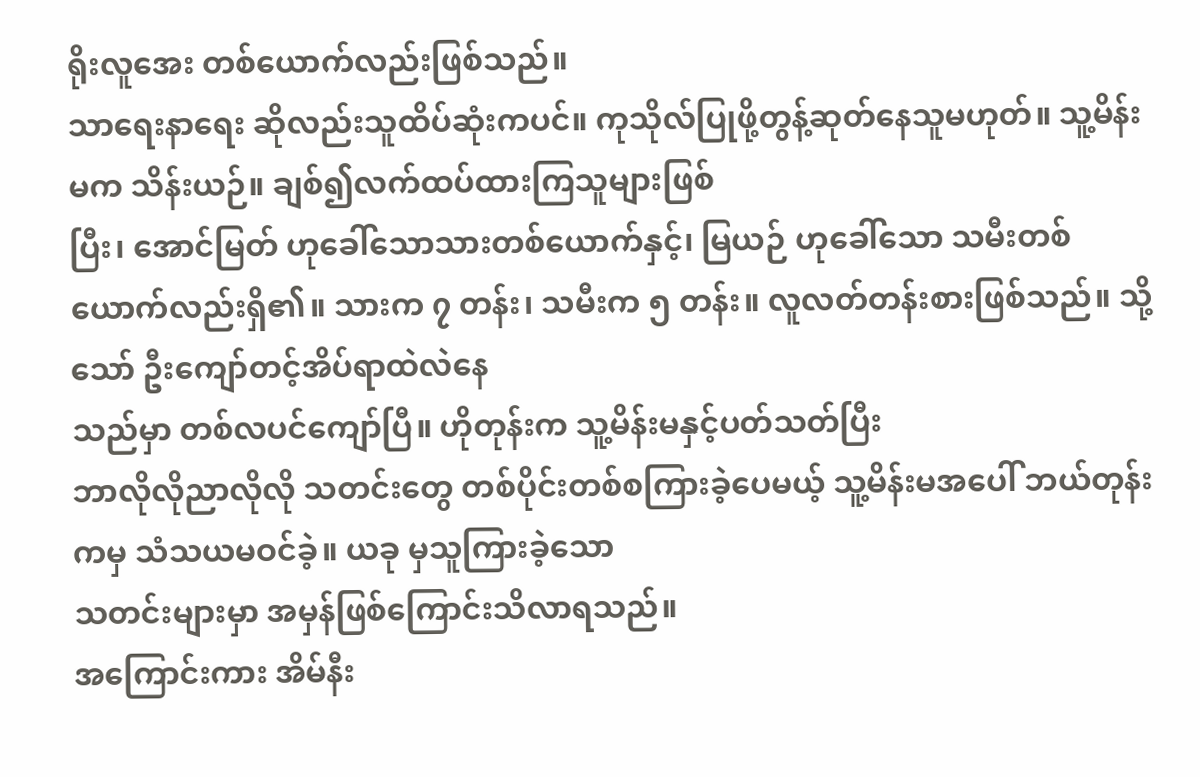ရိုးလူအေး တစ်ယောက်လည်းဖြစ်သည်။
သာရေးနာရေး ဆိုလည်းသူထိပ်ဆုံးကပင်။ ကုသိုလ်ပြုဖို့တွန့်ဆုတ်နေသူမဟုတ်။ သူ့မိန်းမက သိန်းယဉ်။ ချစ်၍လက်ထပ်ထားကြသူများဖြစ်
ပြီး၊ အောင်မြတ် ဟုခေါ်သောသားတစ်ယောက်နှင့်၊ မြယဉ် ဟုခေါ်သော သမီးတစ်ယောက်လည်းရှိ၏။ သားက ၇ တန်း၊ သမီးက ၅ တန်း။ လူလတ်တန်းစားဖြစ်သည်။ သို့သော် ဦးကျော်တင့်အိပ်ရာထဲလဲနေ
သည်မှာ တစ်လပင်ကျော်ပြီ။ ဟိုတုန်းက သူ့မိန်းမနှင့်ပတ်သတ်ပြီး
ဘာလိုလိုညာလိုလို သတင်းတွေ တစ်ပိုင်းတစ်စကြားခဲ့ပေမယ့် သူ့မိန်းမအပေါ် ဘယ်တုန်းကမှ သံသယမဝင်ခဲ့။ ယခု မှသူကြားခဲ့သော
သတင်းများမှာ အမှန်ဖြစ်ကြောင်းသိလာရသည်။
အကြောင်းကား အိမ်နီး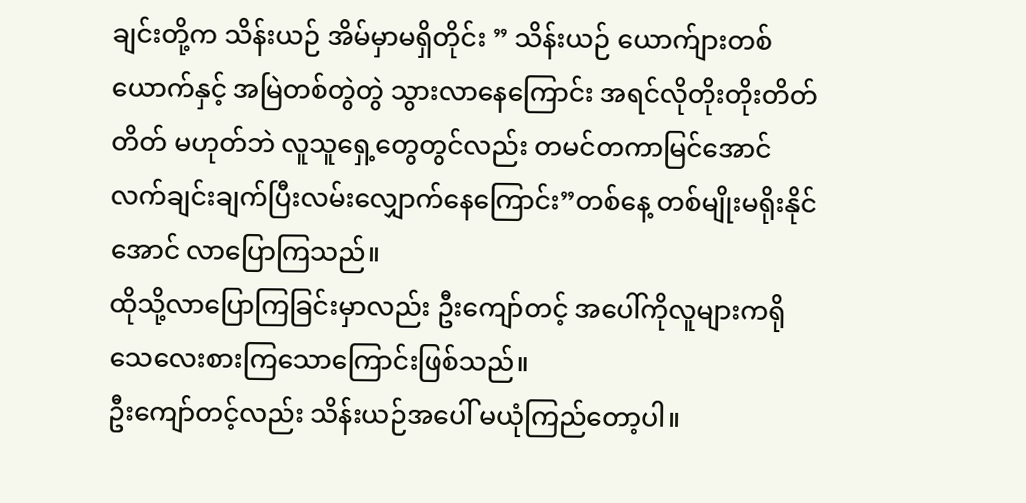ချင်းတို့က သိန်းယဉ် အိမ်မှာမရှိတိုင်း ” သိန်းယဉ် ယောက်ျားတစ်ယောက်နှင့် အမြဲတစ်တွဲတွဲ သွားလာနေကြောင်း အရင်လိုတိုးတိုးတိတ်တိတ် မဟုတ်ဘဲ လူသူရှေ့တွေတွင်လည်း တမင်တကာမြင်အောင် လက်ချင်းချက်ပြီးလမ်းလျှောက်နေကြောင်း”တစ်နေ့ တစ်မျိုးမရိုးနိုင်အောင် လာပြောကြသည်။
ထိုသို့လာပြောကြခြင်းမှာလည်း ဦးကျော်တင့် အပေါ်ကိုလူများကရိုသေလေးစားကြသောကြောင်းဖြစ်သည်။
ဦးကျော်တင့်လည်း သိန်းယဉ်အပေါ် မယုံကြည်တော့ပါ။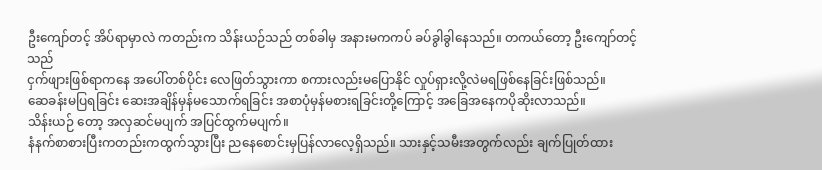ဦးကျော်တင့် အိပ်ရာမှာလဲ ကတည်းက သိန်းယဉ်သည် တစ်ခါမှ အနားမကကပ် ခပ်ခွါခွါနေသည်။ တကယ်တော့ ဦးကျော်တင့် သည်
ငှက်ဖျားဖြစ်ရာကနေ အပေါ်တစ်ပိုင်း လေဖြတ်သွားကာ စကားလည်းမပြောနိုင် လှုပ်ရှားလို့လဲမရဖြစ်နေခြင်းဖြစ်သည်။
ဆေခန်းမပြရခြင်း ဆေးအချိန်မှန်မသောက်ရခြင်း အစာပုံမှန်မစားရခြင်းတို့ကြောင့် အခြေအနေကပိုဆိုးလာသည်။
သိန်းယဉ် တော့ အလှဆင်မပျက် အပြင်ထွက်မပျက်။
နံနက်စာစားပြီးကတည်းကထွက်သွားပြီး ညနေစောင်းမှပြန်လာလေ့ရှိသည်။ သားနှင့်သမီးအတွက်လည်း ချက်ပြုတ်ထား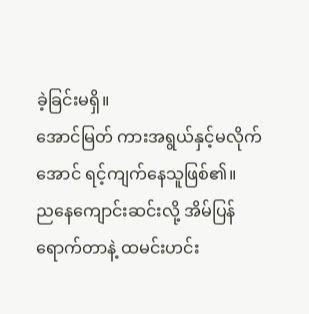ခဲ့ခြင်းမရှိ။
အောင်မြတ် ကားအရွယ်နှင့်မလိုက်အောင် ရင့်ကျက်နေသူဖြစ်၏။
ညနေကျောင်းဆင်းလို့ အိမ်ပြန်ရောက်တာနဲ့ ထမင်းဟင်း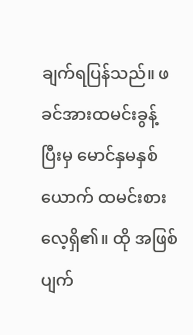ချက်ရပြန်သည်။ ဖခင်အားထမင်းခွန့်ပြီးမှ မောင်နှမနှစ်ယောက် ထမင်းစားလေ့ရှိ၏။ ထို အဖြစ်ပျက်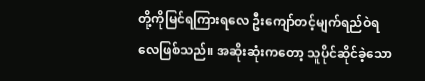တို့ကိုမြင်ရကြားရလေ ဦးကျော်တင့်မျက်ရည်ဝဲရလေဖြစ်သည်။ အဆိုးဆုံးကတော့ သူပိုင်ဆိုင်ခဲ့သော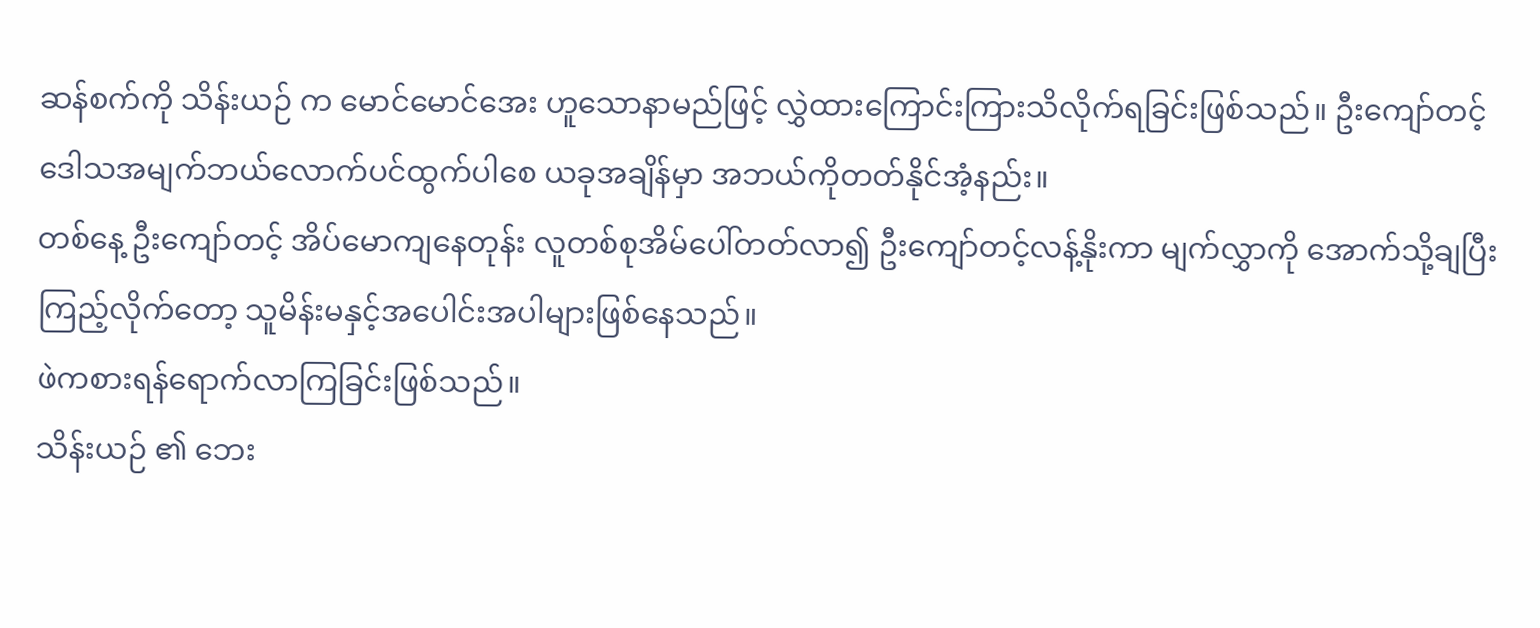ဆန်စက်ကို သိန်းယဉ် က မောင်မောင်အေး ဟူသောနာမည်ဖြင့် လွှဲထားကြောင်းကြားသိလိုက်ရခြင်းဖြစ်သည်။ ဦးကျော်တင့် ဒေါသအမျက်ဘယ်လောက်ပင်ထွက်ပါစေ ယခုအချိန်မှာ အဘယ်ကိုတတ်နိုင်အံ့နည်း။
တစ်နေ့ ဦးကျော်တင့် အိပ်မောကျနေတုန်း လူတစ်စုအိမ်ပေါ်တတ်လာ၍ ဦးကျော်တင့်လန့်နိုးကာ မျက်လွှာကို အောက်သို့ချပြီး ကြည့်လိုက်တော့ သူမိန်းမနှင့်အပေါင်းအပါများဖြစ်နေသည်။
ဖဲကစားရန်ရောက်လာကြခြင်းဖြစ်သည်။
သိန်းယဉ် ၏ ဘေး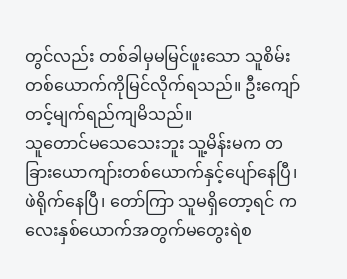တွင်လည်း တစ်ခါမှမမြင်ဖူးသော သူစိမ်းတစ်ယောက်ကိုမြင်လိုက်ရသည်။ ဦးကျော်တင့်မျက်ရည်ကျမိသည်။
သူတောင်မသေသေးဘူး သူ့မိန်းမက တခြားယောကျာ်းတစ်ယောက်နှင့်ပျော်နေပြီ၊ ဖဲရိုက်နေပြီ၊ တော်ကြာ သူမရှိတော့ရင် ကလေးနှစ်ယောက်အတွက်မတွေးရဲစ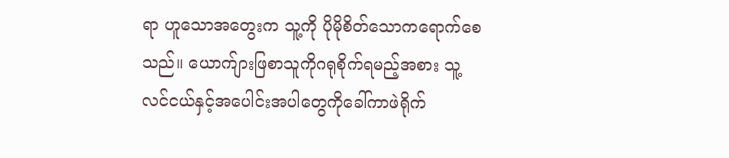ရာ ဟူသောအတွေးက သူ့ကို ပိုမိုစိတ်သောကရောက်စေသည်။ ယောက်ျားဖြစာသူကိုဂရုစိုက်ရမည့်အစား သူ့လင်ငယ်နှင့်အပေါင်းအပါတွေကိုခေါ်ကာဖဲရိုက်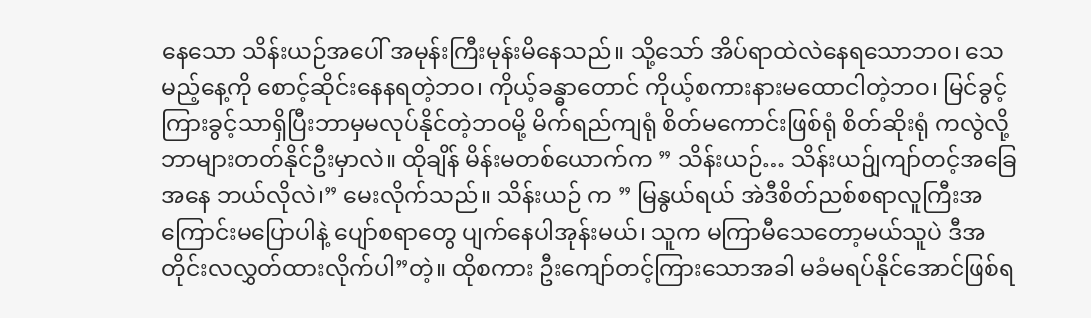နေသော သိန်းယဉ်အပေါ် အမုန်းကြီးမုန်းမိနေသည်။ သို့သော် အိပ်ရာထဲလဲနေရသောဘဝ၊ သေမည့်နေ့ကို စောင့်ဆိုင်းနေနရတဲ့ဘဝ၊ ကိုယ့်ခန္ဓာတောင် ကိုယ့်စကားနားမထောငါတဲ့ဘဝ၊ မြင်ခွင့်ကြားခွင့်သာရှိပြီးဘာမှမလုပ်နိုင်တဲ့ဘဝမို့ မိက်ရည်ကျရုံ စိတ်မကောင်းဖြစ်ရုံ စိတ်ဆိုးရုံ ကလွဲလို့ ဘာများတတ်နိုင်ဦးမှာလဲ။ ထိုချိန် မိန်းမတစ်ယောက်က ” သိန်းယဉ်… သိန်းယဉ်ျကျာ်တင့်အခြေအနေ ဘယ်လိုလဲ၊” မေးလိုက်သည်။ သိန်းယဉ် က ” မြနွယ်ရယ် အဲဒီစိတ်ညစ်စရာလူကြီးအကြောင်းမပြောပါနဲ့ ပျော်စရာတွေ ပျက်နေပါအုန်းမယ်၊ သူက မကြာမီသေတော့မယ်သူပဲ ဒီအတိုင်းလလွှတ်ထားလိုက်ပါ”တဲ့။ ထိုစကား ဦးကျော်တင့်ကြားသောအခါ မခံမရပ်နိုင်အောင်ဖြစ်ရ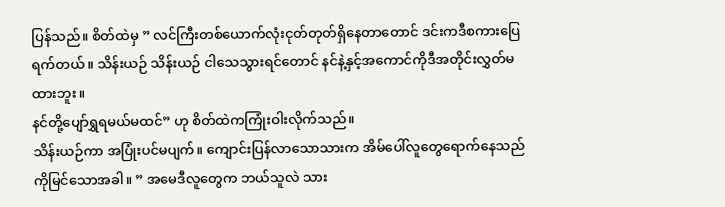ပြန်သည်။ စိတ်ထဲမှ ” လင်ကြီးတစ်ယောက်လုံးငုတ်တုတ်ရှိနေတာတောင် ဒင်းကဒီစကားပြေရက်တယ်။ သိန်းယဉ် သိန်းယဉ် ငါသေသွားရင်တောင် နင်နဲ့နှင့်အကောင်ကိုဒီအတိုင်းလွှတ်မထားဘူး။
နင်တို့ပျော်ရွှရမယ်မထင်” ဟု စိတ်ထဲကကြုံးဝါးလိုက်သည်။
သိန်းယဉ်ကာ အပြုံးပင်မပျက်။ ကျောင်းပြန်လာသောသားက အိမ်ပေါ်လူတွေရောက်နေသည်ကိုမြင်သောအခါ။ ” အမေဒီလူတွေက ဘယ်သူလဲ သား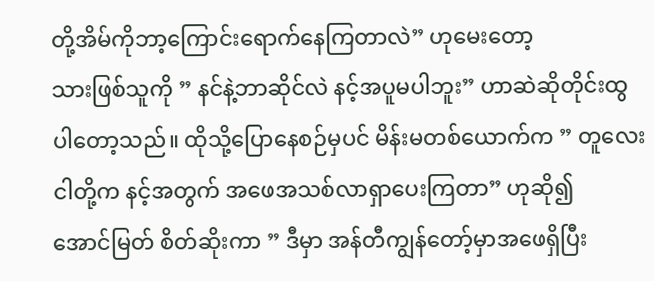တို့အိမ်ကိုဘာ့ကြောင်းရောက်နေကြတာလဲ” ဟုမေးတော့
သားဖြစ်သူကို ” နင်နဲ့ဘာဆိုင်လဲ နင့်အပူမပါဘူး” ဟာဆဲဆိုတိုင်းထွပါတော့သည်။ ထိုသို့ပြောနေစဉ်မှပင် မိန်းမတစ်ယောက်က ” တူလေး ငါတို့က နင့်အတွက် အဖေအသစ်လာရှာပေးကြတာ” ဟုဆို၍
အောင်မြတ် စိတ်ဆိုးကာ ” ဒီမှာ အန်တီကျွန်တော့်မှာအဖေရှိပြီး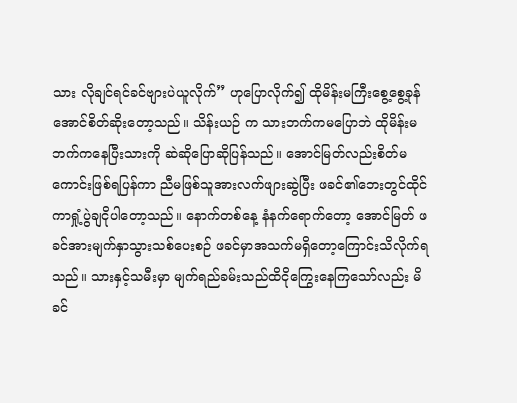သား လိုချင်ရင်ခင်ဗျားပဲယူလိုက်” ဟုပြောလိုက်၍ ထိုမိန်းမကြီးစွေ့စွေ့ခုန်အောင်စိတ်ဆိုးတော့သည်။ သိန်းယဉ် က သားဘက်ကမပြောဘဲ ထိုမိန်းမဘက်ကနေပြီးသားကို ဆဲဆိုပြောဆိုပြန်သည်။ အောင်မြတ်လည်းစိတ်မကောင်းဖြစ်ရပြန်ကာ ညီမဖြစ်သူအားလက်ဖျားဆွဲပြီး ဖခင်၏ဘေးတွင်ထိုင်ကာရှုံ့ပွဲချငိုပါတော့သည်။ နောက်တစ်နေ့ နံနက်ရောက်တော့ အောင်မြတ် ဖခင်အားမျက်နှာသွားသစ်ပေးစဉ် ဖခင်မှာအသက်မရှိတော့ကြောင်းသိလိုက်ရသည်။ သားနှင့်သမီးမှာ မျက်ရည်ခမ်းသည်ထိငိုကြွေးနေကြသော်လည်း မိခင်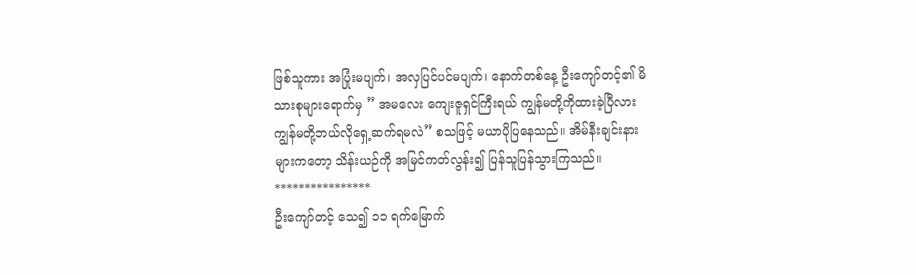ဖြစ်သူကား အပြုံးမပျက်၊ အလှပြင်ပင်မပျက်၊ နောက်တစ်နေ့ ဦးကျော်တင့်၏ မိသားစုများရောက်မှ ” အမလေး ကျေးဇူရှင်ကြီးရယ် ကျွန်မတို့ကိုထားခဲ့ပြီလား ကျွန်မတို့ဘယ်လိုရှေ့ဆက်ရမလဲ” စသဖြင့် မယာပိုပြနေသည်။ အိမ်နီးချင်းနားများကတော့ သိန်းယဉ်ကို အမြင်ကတ်လွန်း၍ ပြန်သူပြန်သွားကြသည်။
****************
ဦးကျော်တင့် သေ၍ ၁၁ ရက်မြောက်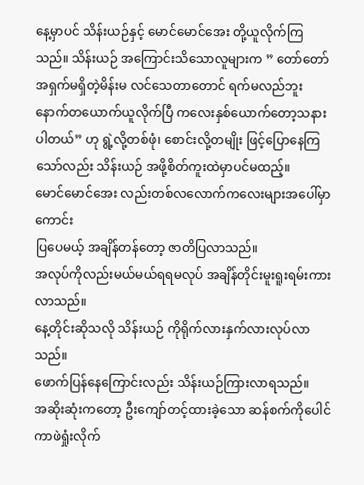နေ့မှာပင် သိန်းယဉ်နှင့် မောင်မောင်အေး တို့ယူလိုက်ကြသည်။ သိန်းယဉ် အကြောင်းသိသောလူများက ” တော်တော်အရှက်မရှိတဲ့မိန်းမ လင်သေတာတောင် ရက်မလည်ဘူး နောက်တယောက်ယူလိုက်ပြီ ကလေးနှစ်ယောက်တော့သနားပါတယ်” ဟု ရွဲ့လို့တစ်ဖုံ၊ စောင်းလို့တမျိုး ဖြင့်ပြောနေကြသော်လည်း သိန်းယဉ် အဖို့စိတ်ကူးထဲမှာပင်မထည့်။
မောင်မောင်အေး လည်းတစ်လလောက်ကလေးများအပေါ်မှာကောင်း
ပြပေမယ့် အချိန်တန်တော့ ဇာတိပြလာသည်။
အလုပ်ကိုလည်းမယ်မယ်ရရမလုပ် အချိန်တိုင်းမူးရူးရမ်းကားလာသည်။
နေ့တိုင်းဆိုသလို သိန်းယဉ် ကိုရိုက်လားနှက်လားလုပ်လာသည်။
ဖောက်ပြန်နေကြောင်းလည်း သိန်းယဉ်ကြားလာရသည်။
အဆိုးဆုံးကတော့ ဦးကျော်တင့်ထားခဲ့သော ဆန်စက်ကိုပေါင်ကာဖဲရှုံးလိုက်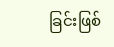ခြင်းဖြစ်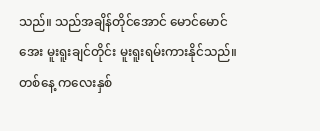သည်။ သည်အချိန်တိုင်အောင် မောင်မောင်အေး မူးရူးချင်တိုင်း မူးရူးရမ်းကားနိုင်သည်။ တစ်နေ့ ကလေးနှစ်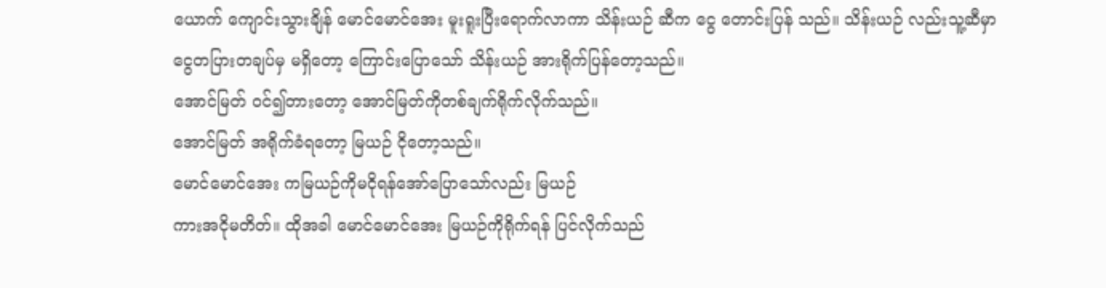ယောက် ကျောင်းသွားချိန် မောင်မောင်အေး မူးရူးပြီးရောက်လာကာ သိန်းယဉ် ဆီက ငွေ တောင်းပြန် သည်။ သိန်းယဉ် လည်းသူ့ဆီမှာ ငွေတပြားတချပ်မှ မရှိတော့ ကြောင်းပြောသော် သိန်းယဉ် အားရိုက်ပြန်တော့သည်။
အောင်မြတ် ဝင်၍တားတော့ အောင်မြတ်ကိုတစ်ချက်ရိုက်လိုက်သည်။
အောင်မြတ် အရိုက်ခံရတော့ မြယဉ် ငိုတော့သည်။
မောင်မောင်အေး ကမြယဉ်ကိုမငိုရန်အော်ပြောသော်လည်း မြယဉ်
ကားအငိုမတိတ်။ ထိုအခါ မောင်မောင်အေး မြယဉ်ကိုရိုက်ရန် ပြင်လိုက်သည်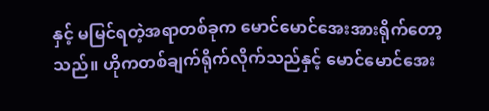နှင့် မမြင်ရတဲ့အရာတစ်ခုက မောင်မောင်အေးအားရိုက်တော့သည်။ ဟိုကတစ်ချက်ရိုက်လိုက်သည်နှင့် မောင်မောင်အေး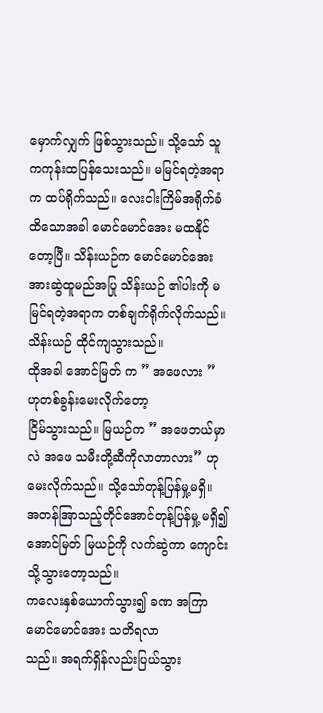မှောက်လျှက် ဖြစ်သွားသည်။ သို့သော် သူကကုန်းထပြန်သေးသည်။ မမြင်ရတဲ့အရာက ထပ်ရိုက်သည်။ လေးငါးကြိမ်အရိုက်ခံထိသောအခါ မောင်မောင်အေး မထနိုင်တော့ပြီ။ သိန်းယဉ်က မောင်မောင်အေး အားဆွဲထူမည်အပြု သိန်းယဉ် ၏ပါးကို မမြင်ရတဲ့အရာက တစ်ချက်ရိုက်လိုက်သည်။ သိန်းယဉ် ထိုင်ကျသွားသည်။
ထိုအခါ အောင်မြတ် က ” အဖေလား ” ဟုတစ်ခွန်းမေးလိုက်တော့
ငြိမ်သွားသည်။ မြယဉ်က ” အဖေဘယ်မှာလဲ အဖေ သမီးတို့ဆီကိုလာတာလား” ဟုမေးလိုက်သည်။ သို့သော်တုန့်ပြန်မှု့မရှိ။
အတန်အြာသည့်တိုင်အောင်တုန့်ပြန်မှု့ မရှိ၍ အောင်မြတ် မြယဉ်ကို လက်ဆွဲကာ ကျောင်းသို့သွားတော့သည်။
ကလေးနှစ်ယောက်သွား၍ ခဏ အကြာ မောင်မောင်အေး သတိရလာ
သည်။ အရက်ရှိန်လည်းပြယ်သွား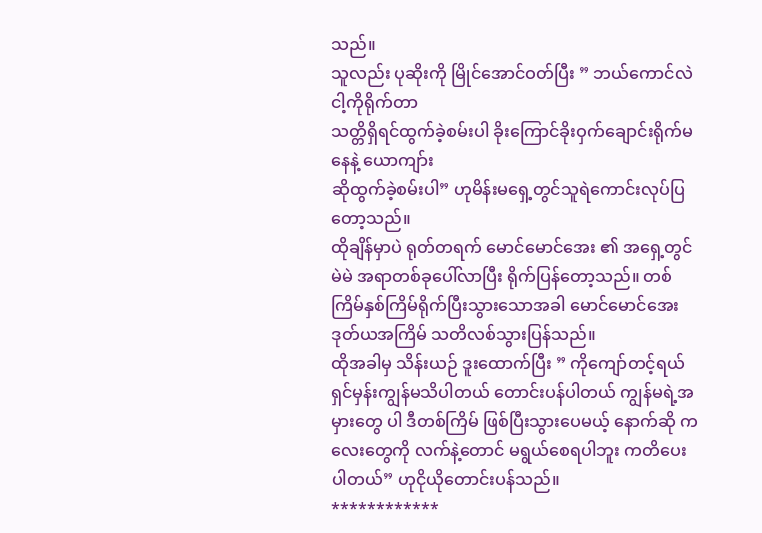သည်။
သူလည်း ပုဆိုးကို မြိုင်အောင်ဝတ်ပြီး ” ဘယ်ကောင်လဲငါ့ကိုရိုက်တာ
သတ္တိရှိရင်ထွက်ခဲ့စမ်းပါ ခိုးကြောင်ခိုးဝှက်ချောင်းရိုက်မနေနဲ့ ယောကျာ်း
ဆိုထွက်ခဲ့စမ်းပါ” ဟုမိန်းမရှေ့တွင်သူရဲကောင်းလုပ်ပြတော့သည်။
ထိုချိန်မှာပဲ ရုတ်တရက် မောင်မောင်အေး ၏ အရှေ့တွင် မဲမဲ အရာတစ်ခုပေါ်လာပြီး ရိုက်ပြန်တော့သည်။ တစ်ကြိမ်နှစ်ကြိမ်ရိုက်ပြီးသွားသောအခါ မောင်မောင်အေး ဒုတ်ယအကြိမ် သတိလစ်သွားပြန်သည်။
ထိုအခါမှ သိန်းယဉ် ဒူးထောက်ပြီး ” ကိုကျော်တင့်ရယ် ရှင်မှန်းကျွန်မသိပါတယ် တောင်းပန်ပါတယ် ကျွန်မရဲ့အမှားတွေ ပါ ဒီတစ်ကြိမ် ဖြစ်ပြီးသွားပေမယ့် နောက်ဆို ကလေးတွေကို လက်နဲ့တောင် မရွယ်စေရပါဘူး ကတိပေးပါတယ်” ဟုငိုယိုတောင်းပန်သည်။
************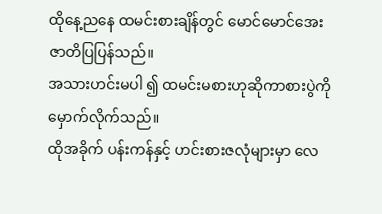ထိုနေ့ညနေ ထမင်းစားချိန်တွင် မောင်မောင်အေး ဇာတိပြပြန်သည်။
အသားဟင်းမပါ ၍ ထမင်းမစားဟုဆိုကာစားပွဲကို မှောက်လိုက်သည်။
ထိုအခိုက် ပန်းကန်နှင့် ဟင်းစားဇလုံများမှာ လေ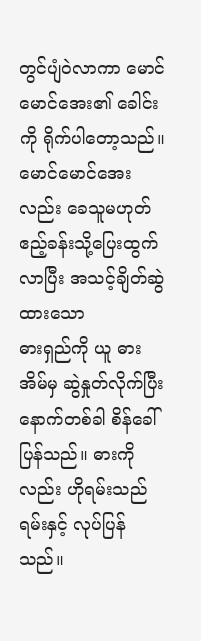တွင်ပျံဝဲလာကာ မောင်မောင်အေး၏ ခေါင်းကို ရိုက်ပါတော့သည်။ မောင်မောင်အေးလည်း ခေသူမဟုတ် ဧည့်ခန်းသို့ပြေးထွက်လာပြီး အသင့်ချိတ်ဆွဲထားသော
ဓားရှည်ကို ယူ ဓားအိမ်မှ ဆွဲနှုတ်လိုက်ပြီး နောက်တစ်ခါ စိန်ခေါ်ပြန်သည်။ ဓားကို လည်း ဟိုရမ်းသည်ရမ်းနှင့် လုပ်ပြန်သည်။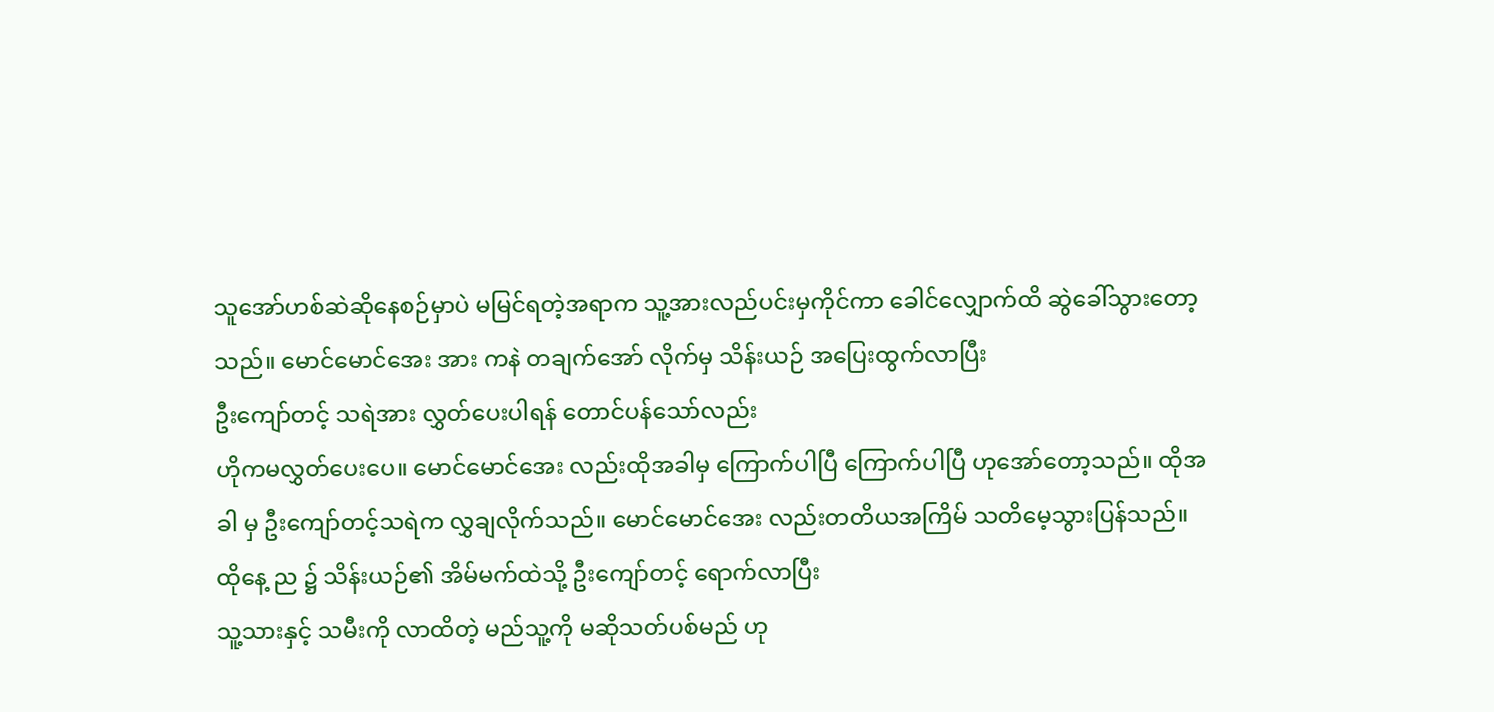သူအော်ဟစ်ဆဲဆိုနေစဉ်မှာပဲ မမြင်ရတဲ့အရာက သူ့အားလည်ပင်းမှကိုင်ကာ ခေါင်လျှောက်ထိ ဆွဲခေါ်သွားတော့သည်။ မောင်မောင်အေး အား ကနဲ တချက်အော် လိုက်မှ သိန်းယဉ် အပြေးထွက်လာပြီး
ဦးကျော်တင့် သရဲအား လွှတ်ပေးပါရန် တောင်ပန်သော်လည်း
ဟိုကမလွှတ်ပေးပေ။ မောင်မောင်အေး လည်းထိုအခါမှ ကြောက်ပါပြီ ကြောက်ပါပြီ ဟုအော်တော့သည်။ ထိုအခါ မှ ဦးကျော်တင့်သရဲက လွှချလိုက်သည်။ မောင်မောင်အေး လည်းတတိယအကြိမ် သတိမေ့သွားပြန်သည်။
ထိုနေ့ ည ၌ သိန်းယဉ်၏ အိမ်မက်ထဲသို့ ဦးကျော်တင့် ရောက်လာပြီး
သူ့သားနှင့် သမီးကို လာထိတဲ့ မည်သူ့ကို မဆိုသတ်ပစ်မည် ဟု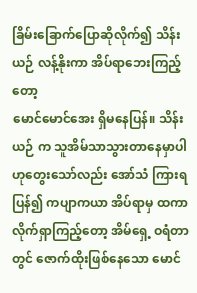ခြိမ်းခြောက်ပြောဆိုလိုက်၍ သိန်းယဉ် လန့်နိုးကာ အိပ်ရာဘေးကြည့်တော့
မောင်မောင်အေး ရှိမနေပြန်။ သိန်းယဉ် က သူအိမ်သာသွားတာနေမှာပါ ဟုတွေးသော်လည်း အော်သံ ကြားရပြန်၍ ကပျာကယာ အိပ်ရာမှ ထကာ လိုက်ရှာကြည့်တော့ အိမ်ရှေ့ ဝရံတာတွင် ဇောက်ထိုးဖြစ်နေသော မောင်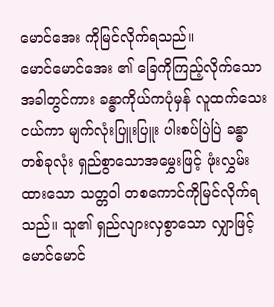မောင်အေး ကိုမြင်လိုက်ရသည်။
မောင်မောင်အေး ၏ ခြေကိုကြည့်လိုက်သောအခါတွင်ကား ခန္ဓာကိုယ်ကပုံမှန် လူထက်သေးငယ်ကာ မျက်လုံးပြူးပြူး ပါးစပ်ပြဲပြဲ ခန္ဓာတစ်ခုလုံး ရှည်စွာသောအမွှေးဖြင့် ဖုံးလွှမ်းထားသော သတ္တဝါ တစကောင်ကိုမြင်လိုက်ရသည်။ သူ၏ ရှည်လျားလှစွာသော လျှာဖြင့် မောင်မောင်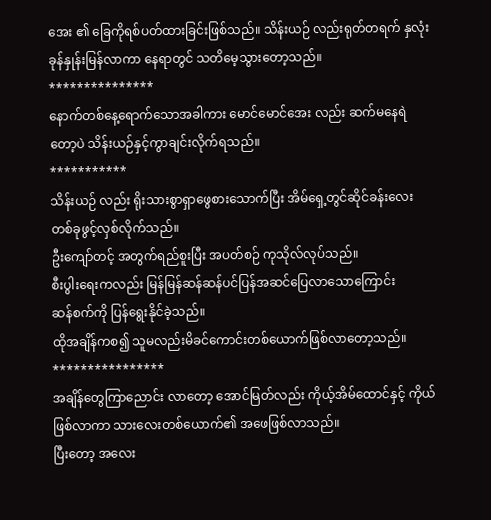အေး ၏ ခြေကိုရစ်ပတ်ထားခြင်းဖြစ်သည်။ သိန်းယဉ် လည်းရုတ်တရက် နှလုံးခုန်နှုန်းမြန်လာကာ နေရာတွင် သတိမေ့သွားတော့သည်။
***************
နောက်တစ်နေ့ရောက်သောအခါကား မောင်မောင်အေး လည်း ဆက်မနေရဲတော့ပဲ သိန်းယဉ်နှင့်ကွာချင်းလိုက်ရသည်။
***********
သိန်းယဉ် လည်း ရိုးသားစွာရှာဖွေစားသောက်ပြီး အိမ်ရှေ့တွင်ဆိုင်ခန်းလေးတစ်ခုဖွင့်လှစ်လိုက်သည်။
ဦးကျော်တင့် အတွက်ရည်စူးပြီး အပတ်စဉ် ကုသိုလ်လုပ်သည်။
စီးပွါးရေးကလည်း မြန်မြန်ဆန်ဆန်ပင်ပြန်အဆင်ပြေလာသောကြောင်း
ဆန်စက်ကို ပြန်ရွေးနိုင်ခဲ့သည်။
ထိုအချိန်ကစ၍ သူမလည်းမိခင်ကောင်းတစ်ယောက်ဖြစ်လာတော့သည်။
****************
အချိန်တွေကြာညောင်း လာတော့ အောင်မြတ်လည်း ကိုယ့်အိမ်ထောင်နှင့် ကိုယ်ဖြစ်လာကာ သားလေးတစ်ယောက်၏ အဖေဖြစ်လာသည်။
ပြီးတော့ အလေး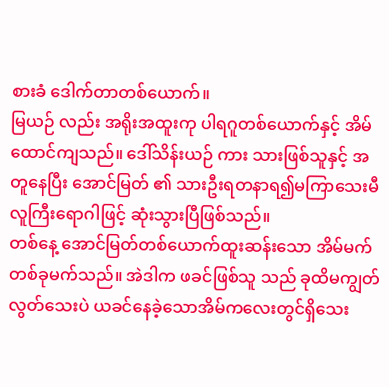စားခံ ဒေါက်တာတစ်ယောက်။
မြယဉ် လည်း အရိုးအထူးကု ပါရဂူတစ်ယောက်နှင့် အိမ်ထောင်ကျသည်။ ဒေါ်သိန်းယဉ် ကား သားဖြစ်သူနှင့် အတူနေပြီး အောင်မြတ် ၏ သားဦးရတနာရ၍မကြာသေးမီ လူကြီးရောဂါဖြင့် ဆုံးသွားပြီဖြစ်သည်။
တစ်နေ့ အောင်မြတ်တစ်ယောက်ထူးဆန်းသော အိမ်မက်တစ်ခုမက်သည်။ အဲဒါက ဖခင်ဖြစ်သူ သည် ခုထိမကျွတ်လွတ်သေးပဲ ယခင်နေခဲ့သောအိမ်ကလေးတွင်ရှိသေး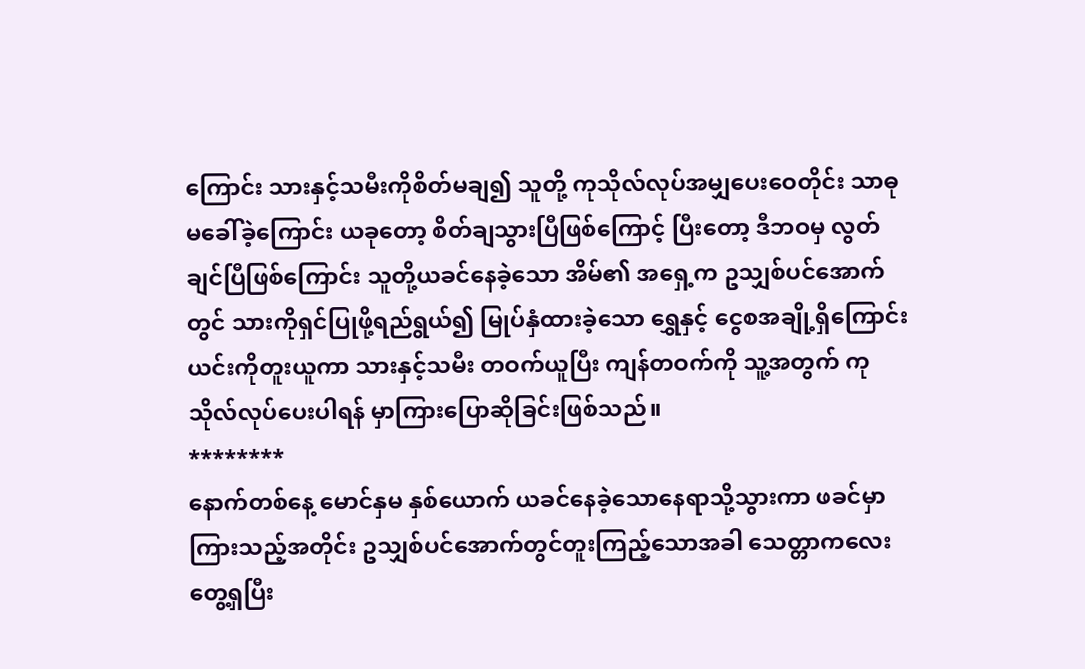ကြောင်း သားနှင့်သမီးကိုစိတ်မချ၍ သူတို့ ကုသိုလ်လုပ်အမျှပေးဝေတိုင်း သာဓုမခေါ်ခဲ့ကြောင်း ယခုတော့ စိတ်ချသွားပြီဖြစ်ကြောင့် ပြီးတော့ ဒီဘဝမှ လွတ်ချင်ပြီဖြစ်ကြောင်း သူတို့ယခင်နေခဲ့သော အိမ်၏ အရှေ့က ဥသျှစ်ပင်အောက်တွင် သားကိုရှင်ပြုဖို့ရည်ရွယ်၍ မြုပ်နှံထားခဲ့သော ရွှေနှင့် ငွေစအချို့ရှိကြောင်း ယင်းကိုတူးယူကာ သားနှင့်သမီး တဝက်ယူပြီး ကျန်တဝက်ကို သူ့အတွက် ကုသိုလ်လုပ်ပေးပါရန် မှာကြားပြောဆိုခြင်းဖြစ်သည်။
********
နောက်တစ်နေ့ မောင်နှမ နှစ်ယောက် ယခင်နေခဲ့သောနေရာသို့သွားကာ ဖခင်မှာကြားသည့်အတိုင်း ဥသျှစ်ပင်အောက်တွင်တူးကြည့်သောအခါ သေတ္တာကလေးတွေ့ရှပြီး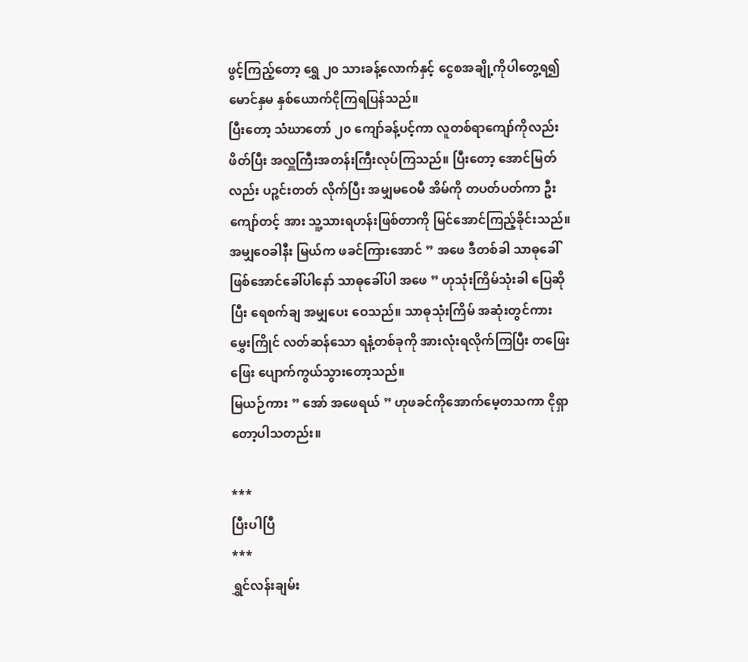ဖွင့်ကြည့်တော့ ရွှေ ၂၀ သားခန့်လောက်နှင့် ငွေစအချို့ကိုပါတွေ့ရ၍ မောင်နှမ နှစ်ယောက်ငိုကြရပြန်သည်။
ပြီးတော့ သံဃာတော် ၂၀ ကျော်ခန့်ပင့်ကာ လူတစ်ရာကျော်ကိုလည်းဖိတ်ပြီး အလှူကြီးအတန်းကြီးလုပ်ကြသည်။ ပြီးတော့ အောင်မြတ်လည်း ပဉ္ဇင်းတတ် လိုက်ပြီး အမျှမဝေမီ အိမ်ကို တပတ်ပတ်ကာ ဦးကျော်တင့် အား သူ့သားရဟန်းဖြစ်တာကို မြင်အောင်ကြည့်ခိုင်းသည်။
အမျှဝေခါနီး မြယ်က ဖခင်ကြားအောင် ” အဖေ ဒီတစ်ခါ သာဓုခေါ်ဖြစ်အောင်ခေါ်ပါနော် သာဓုခေါ်ပါ အဖေ ” ဟုသုံးကြိမ်သုံးခါ ပြေဆိုပြီး ရေစက်ချ အမျှပေး ဝေသည်။ သာဓုသုံးကြိမ် အဆုံးတွင်ကား
မွှေးကြိုင် လတ်ဆန်သော ရနံ့တစ်ခုကို အားလုံးရလိုက်ကြပြီး တဖြေးဖြေး ပျောက်ကွယ်သွားတော့သည်။
မြယဉ်ကား ” အော် အဖေရယ် ” ဟုဖခင်ကိုအောက်မေ့တသကာ ငိုရှာတော့ပါသတည်း။

***
ပြီးပါပြီ
***
ရွှင်လန်းချမ်း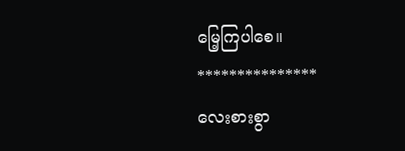မြေ့ကြပါစေ။
***************
လေးစားစွာ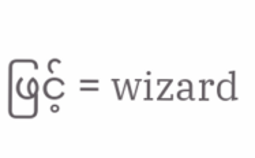ဖြင့် = wizard